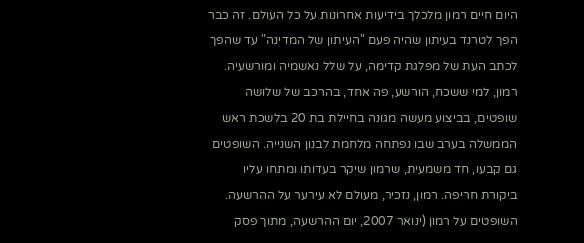היום חיים רמון מלכלך בידיעות אחרונות על כל העולם. זה כבר הפך לטרנד בעיתון שהיה פעם "העיתון של המדינה" עד שהפך לכתב העת של מפלגת קדימה, על שלל נאשמיה ומורשעיה. רמון, למי ששכח, הורשע, פה אחד, בהרכב של שלושה שופטים, בביצוע מעשה מגונה בחיילת בת 20 בלשכת ראש הממשלה בערב שבו נפתחה מלחמת לבנון השנייה. השופטים גם קבעו, חד משמעית, שרמון שיקר בעדותו ומתחו עליו ביקורת חריפה. רמון, נזכיר, מעולם לא עירער על ההרשעה. השופטים על רמון (ינואר 2007, יום ההרשעה, מתוך פסק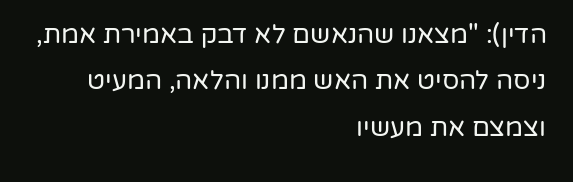הדין): "מצאנו שהנאשם לא דבק באמירת אמת, ניסה להסיט את האש ממנו והלאה, המעיט וצמצם את מעשיו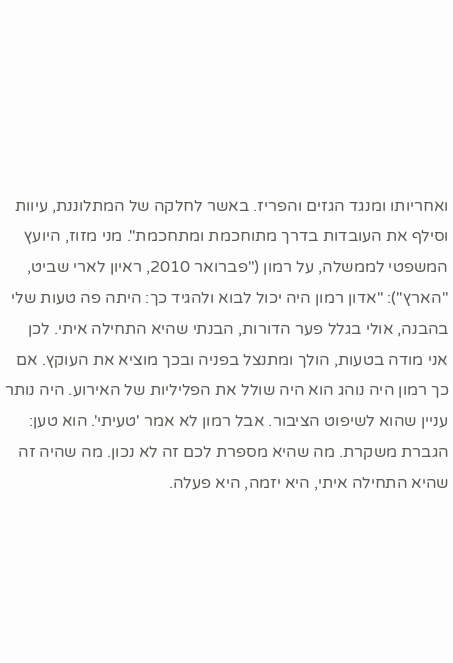ואחריותו ומנגד הגזים והפריז. באשר לחלקה של המתלוננת, עיוות וסילף את העובדות בדרך מתוחכמת ומתחכמת". מני מזוז, היועץ המשפטי לממשלה, על רמון ("פברואר 2010, ראיון לארי שביט, "הארץ"): "אדון רמון היה יכול לבוא ולהגיד כך: היתה פה טעות שלי בהבנה, אולי בגלל פער הדורות, הבנתי שהיא התחילה איתי. לכן אני מודה בטעות, הולך ומתנצל בפניה ובכך מוציא את העוקץ. אם כך רמון היה נוהג הוא היה שולל את הפליליות של האירוע. היה נותר עניין שהוא לשיפוט הציבור. אבל רמון לא אמר 'טעיתי'. הוא טען: הגברת משקרת. מה שהיא מספרת לכם זה לא נכון. מה שהיה זה שהיא התחילה איתי, היא יזמה, היא פעלה.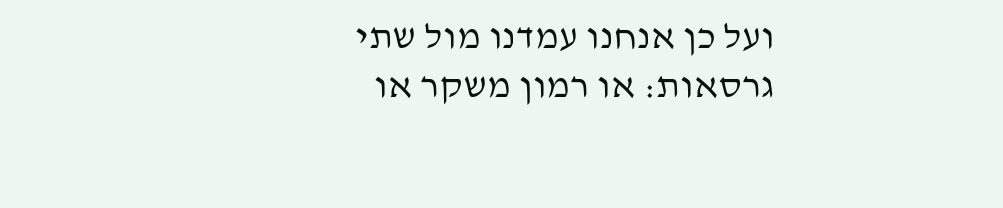ועל כן אנחנו עמדנו מול שתי גרסאות: או רמון משקר או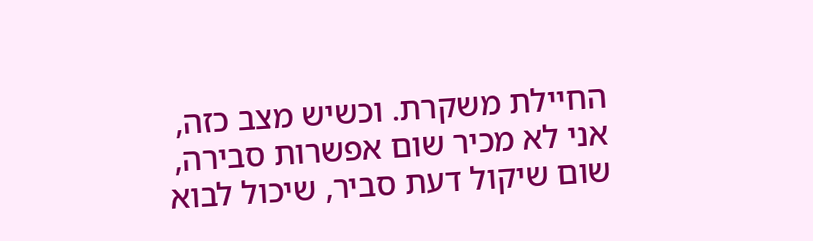החיילת משקרת. וכשיש מצב כזה, אני לא מכיר שום אפשרות סבירה, שום שיקול דעת סביר, שיכול לבוא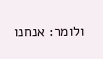ולומר: אנחנו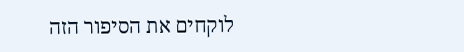לוקחים את הסיפור הזה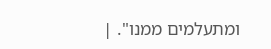ומתעלמים ממנו". |